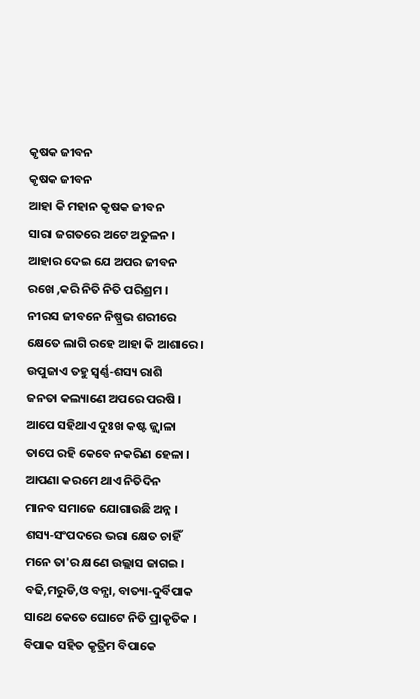କୃଷକ ଜୀବନ
କୃଷକ ଜୀବନ
ଆହା କି ମହାନ କୃଷକ ଜୀବନ
ସାରା ଜଗତରେ ଅଟେ ଅତୁଳନ ।
ଆହାର ଦେଇ ଯେ ଅପର ଜୀବନ
ରଖେ ,କରି ନିତି ନିତି ପରିଶ୍ରମ ।
ନୀରସ ଜୀବନେ ନିଷ୍ପ୍ରଭ ଶରୀରେ
କ୍ଷେତେ ଲାଗି ରହେ ଆହା କି ଆଶାରେ ।
ଉପୁଜାଏ ତହୁ ସ୍ବର୍ଣ୍ଣ‐ଶସ୍ୟ ରାଶି
ଜନତା କଲ୍ୟାଣେ ଅପରେ ପରଷି ।
ଆପେ ସହିଥାଏ ଦୁଃଖ କଷ୍ଟ ଜ୍ଜ୍ବାଳା
ତାପେ ରହି କେବେ ନକରିଣ ହେଳା ।
ଆପଣା କରମେ ଥାଏ ନିତିଦିନ
ମାନବ ସମାଜେ ଯୋଗାଉଛି ଅନ୍ନ ।
ଶସ୍ୟ‐ସଂପଦରେ ଭରା କ୍ଷେତ ଚାହିଁ
ମନେ ତା'ର କ୍ଷଣେ ଉଲ୍ଲାସ ଜାଗଇ ।
ବଢି,ମରୁଡି,ଓ ବନ୍ଯା, ବାତ୍ୟା‐ଦୁର୍ବିପାକ
ସାଥେ କେତେ ଘୋଟେ ନିତି ପ୍ରାକୃତିକ ।
ବିପାକ ସହିତ କୃତ୍ରିମ ବିପାକେ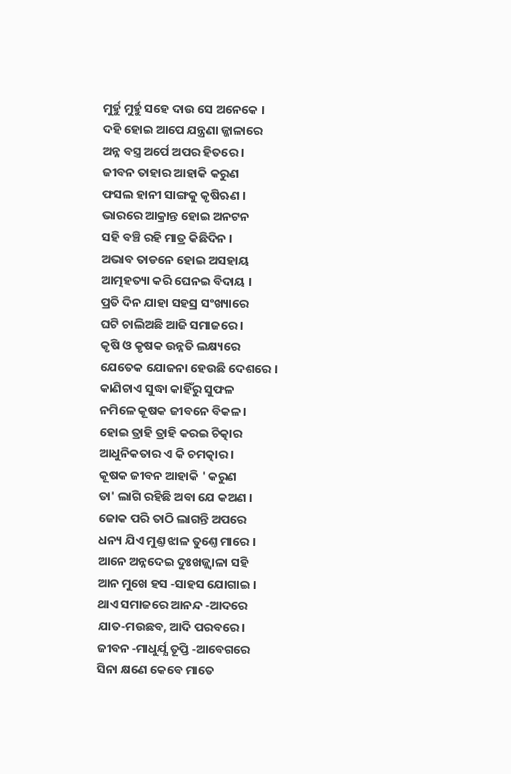ମୁର୍ହୁ ମୁର୍ହୁ ସହେ ଦାଉ ସେ ଅନେକେ ।
ଦହି ହୋଇ ଆପେ ଯନ୍ତ୍ରଣା ଜ୍ଜାଳାରେ
ଅନ୍ନ ବସ୍ତ୍ର ଅର୍ପେ ଅପର ହିତରେ ।
ଜୀବନ ତାହାର ଆହାକି କରୁଣ
ଫସଲ ହାନୀ ସାଙ୍ଗକୁ କୃଷିଋଣ ।
ଭାରରେ ଆକ୍ରାନ୍ତ ହୋଇ ଅନଟନ
ସହି ବଞ୍ଚି ରହି ମାତ୍ର କିଛିଦିନ ।
ଅଭାବ ତାଡନେ ହୋଇ ଅସହାୟ
ଆତ୍ମହତ୍ୟା କରି ଘେନଇ ବିଦାୟ ।
ପ୍ରତି ଦିନ ଯାହା ସହସ୍ର ସଂଖ୍ୟାରେ
ଘଟି ଚାଲିଅଛି ଆଜି ସମାଜରେ ।
କୃଷି ଓ କୃଷକ ଉନ୍ନତି ଲକ୍ଷ୍ୟରେ
ଯେତେକ ଯୋଜନା ହେଉଛି ଦେଶରେ ।
କାଣିଚାଏ ସୁଦ୍ଧା କାହିଁରୁ ସୁଫଳ
ନମିଳେ କୂଷକ ଜୀବନେ ବିକଳ ।
ହୋଇ ତ୍ରାହି ତ୍ରାହି କରଇ ଚିତ୍କାର
ଆଧୁନିକତାର ଏ କି ଚମତ୍କାର ।
କୂଷକ ଜୀବନ ଆହାକି ' କରୁଣ
ତା' ଲାଗି ରହିଛି ଅବା ଯେ କଅଣ ।
ଜୋକ ପରି ତାଠି ଲାଗନ୍ତି ଅପରେ
ଧନ୍ୟ ଯିଏ ମୁଣ୍ତ ଝାଳ ତୁଣ୍ତେ ମାରେ ।
ଆନେ ଅନ୍ନଦେଇ ଦୁଃଖଜ୍ଜ୍ବାଳା ସହି
ଆନ ମୁଖେ ହସ ‐ସାହସ ଯୋଗାଇ ।
ଥାଏ ସମାଜରେ ଆନନ୍ଦ ‐ଆଦରେ
ଯାତ‐ମଉଛବ, ଆଦି ପରବରେ ।
ଜୀବନ ‐ମାଧୁର୍ଯ୍ଯ ତୂପ୍ତି ‐ଆବେଗରେ
ସିନା କ୍ଷଣେ କେବେ ମାତେ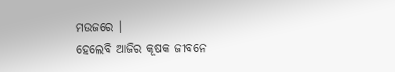ମଉଜରେ ।
ହେଲେବି ଆଜିର କୂଷକ ଜୀବନେ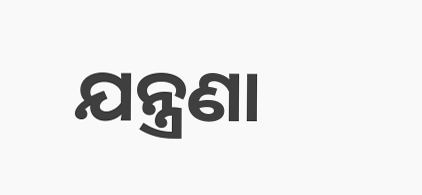ଯନ୍ତ୍ରଣା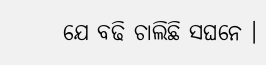ଯେ ବଢି ଚାଲିଛି ସଘନେ ।